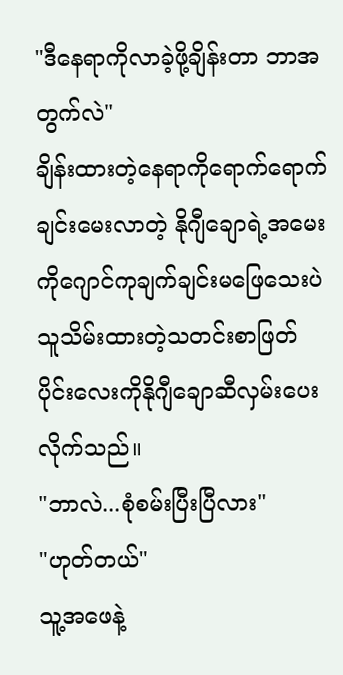"ဒီနေရာကိုလာခဲ့ဖို့ချိန်းတာ ဘာအတွက်လဲ"
ချိန်းထားတဲ့နေရာကိုရောက်ရောက်ချင်းမေးလာတဲ့ နိုဂျီချောရဲ့အမေးကိုဂျောင်ကုချက်ချင်းမဖြေသေးပဲ သူသိမ်းထားတဲ့သတင်းစာဖြတ်ပိုင်းလေးကိုနိုဂျီချောဆီလှမ်းပေးလိုက်သည်။
"ဘာလဲ...စုံစမ်းပြီးပြီလား"
"ဟုတ်တယ်"
သူ့အဖေနဲ့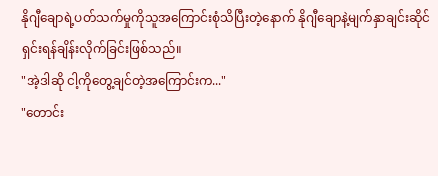နိုဂျီချောရဲ့ပတ်သက်မှုကိုသူအကြောင်းစုံသိပြီးတဲ့နောက် နိုဂျီချောနဲ့မျက်နှာချင်းဆိုင်ရှင်းရန်ချိန်းလိုက်ခြင်းဖြစ်သည်။
"အဲ့ဒါဆို ငါ့ကိုတွေ့ချင်တဲ့အကြောင်းက..."
"တောင်း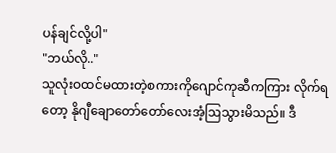ပန်ချင်လို့ပါ"
"ဘယ်လို.."
သူလုံးဝထင်မထားတဲ့စကားကိုဂျောင်ကုဆီကကြား လိုက်ရတော့ နိုဂျီချောတော်တော်လေးအံ့ဩသွားမိသည်။ ဒီ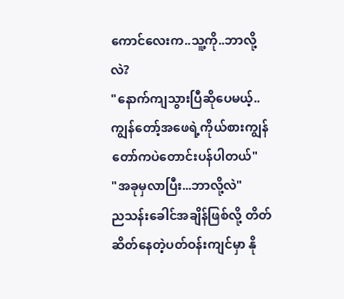ကောင်လေးက..သူ့ကို..ဘာလို့လဲ?
"နောက်ကျသွားပြီဆိုပေမယ့်..ကျွန်တော့်အဖေရဲ့ကိုယ်စားကျွန်တော်ကပဲတောင်းပန်ပါတယ်"
"အခုမှလာပြီး...ဘာလို့လဲ"
ညသန်းခေါင်အချိန်ဖြစ်လို့ တိတ်ဆိတ်နေတဲ့ပတ်ဝန်းကျင်မှာ နို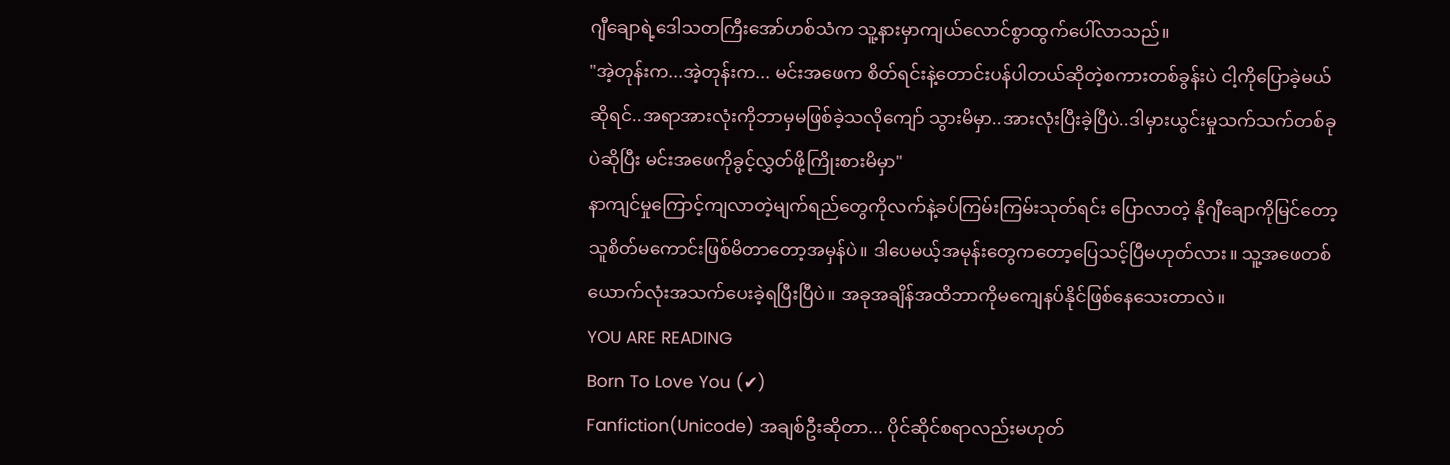ဂျီချောရဲ့ဒေါသတကြီးအော်ဟစ်သံက သူ့နားမှာကျယ်လောင်စွာထွက်ပေါ်လာသည်။
"အဲ့တုန်းက...အဲ့တုန်းက... မင်းအဖေက စိတ်ရင်းနဲ့တောင်းပန်ပါတယ်ဆိုတဲ့စကားတစ်ခွန်းပဲ ငါ့ကိုပြောခဲ့မယ်ဆိုရင်..အရာအားလုံးကိုဘာမှမဖြစ်ခဲ့သလိုကျော် သွားမိမှာ..အားလုံးပြီးခဲ့ပြီပဲ..ဒါမှားယွင်းမှုသက်သက်တစ်ခုပဲဆိုပြီး မင်းအဖေကိုခွင့်လွှတ်ဖို့ကြိုးစားမိမှာ"
နာကျင်မှုကြောင့်ကျလာတဲ့မျက်ရည်တွေကိုလက်နဲ့ခပ်ကြမ်းကြမ်းသုတ်ရင်း ပြောလာတဲ့ နိုဂျီချောကိုမြင်တော့သူစိတ်မကောင်းဖြစ်မိတာတော့အမှန်ပဲ။ ဒါပေမယ့်အမုန်းတွေကတော့ပြေသင့်ပြီမဟုတ်လား။ သူ့အဖေတစ်ယောက်လုံးအသက်ပေးခဲ့ရပြီးပြီပဲ။ အခုအချိန်အထိဘာကိုမကျေနပ်နိုင်ဖြစ်နေသေးတာလဲ။
YOU ARE READING
Born To Love You (✔)
Fanfiction(Unicode) အချစ်ဦးဆိုတာ... ပိုင်ဆိုင်စရာလည်းမဟုတ်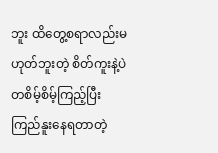ဘူး ထိတွေ့စရာလည်းမဟုတ်ဘူးတဲ့ စိတ်ကူးနဲ့ပဲ တစိမ့်စိမ့်ကြည့်ပြီးကြည်နူးနေရတာတဲ့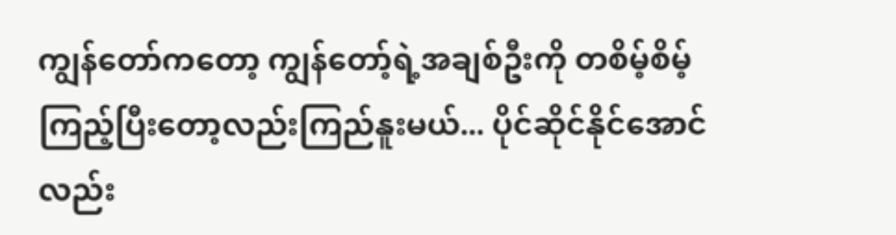ကျွန်တော်ကတော့ ကျွန်တော့်ရဲ့အချစ်ဦးကို တစိမ့်စိမ့်ကြည့်ပြီးတော့လည်းကြည်နူးမယ်... ပိုင်ဆိုင်နိုင်အောင်လည်း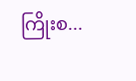ကြိုးစ...